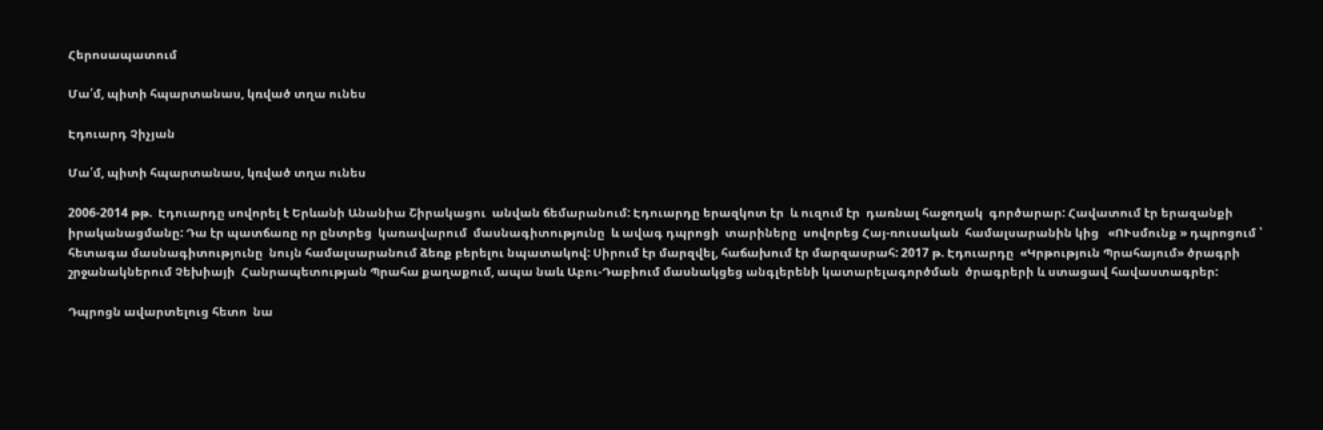Հերոսապատում

Մա՛մ, պիտի հպարտանաս, կռված տղա ունես

Էդուարդ Չիչյան

Մա՛մ, պիտի հպարտանաս, կռված տղա ունես

2006-2014 թթ.  Էդուարդը սովորել է Երևանի Անանիա Շիրակացու  անվան ճեմարանում: Էդուարդը երազկոտ էր  և ուզում էր  դառնալ հաջողակ  գործարար: Հավատում էր երազանքի իրականացմանը: Դա էր պատճառը որ ընտրեց  կառավարում  մասնագիտությունը  և ավագ դպրոցի  տարիները  սովորեց Հայ-ռուսական  համալսարանին կից   «ՈՒսմունք » դպրոցում ՝ հետագա մասնագիտությունը  նույն համալսարանում ձեռք բերելու նպատակով: Սիրում էր մարզվել, հաճախում էր մարզասրահ: 2017 թ. Էդուարդը  «Կրթություն Պրահայում» ծրագրի շրջանակներում Չեխիայի  Հանրապետության Պրահա քաղաքում, ապա նաև Աբու-Դաբիում մասնակցեց անգլերենի կատարելագործման  ծրագրերի և ստացավ հավաստագրեր:

Դպրոցն ավարտելուց հետո  նա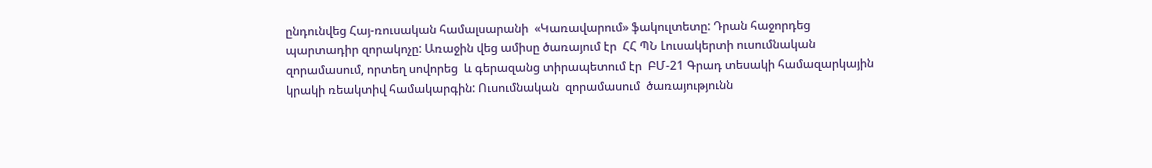ընդունվեց Հայ-ռուսական համալսարանի  «Կառավարում» ֆակուլտետը: Դրան հաջորդեց  պարտադիր զորակոչը: Առաջին վեց ամիսը ծառայում էր  ՀՀ ՊՆ Լուսակերտի ուսումնական զորամասում, որտեղ սովորեց  և գերազանց տիրապետում էր  ԲՄ-21 Գրադ տեսակի համազարկային կրակի ռեակտիվ համակարգին: Ուսումնական  զորամասում  ծառայությունն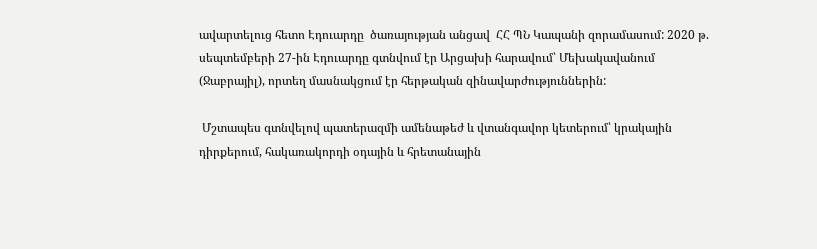ավարտելուց հետո Էդուարդը  ծառայության անցավ  ՀՀ ՊՆ Կապանի զորամասում: 2020 թ. սեպտեմբերի 27-ին Էդուարդը գտնվում էր Արցախի հարավում՝ Մեխակավանում (Ջաբրայիլ), որտեղ մասնակցում էր հերթական զինավարժություններին:

 Մշտապես գտնվելով պատերազմի ամենաթեժ և վտանգավոր կետերում՝ կրակային դիրքերում, հակառակորդի օդային և հրետանային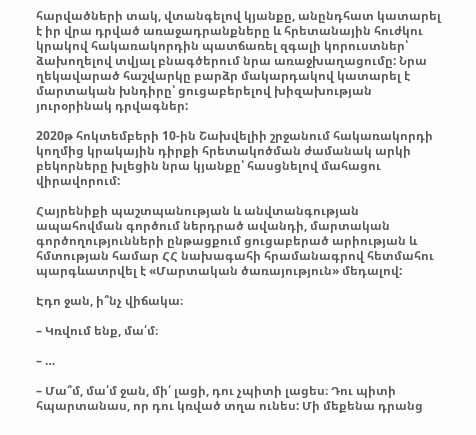հարվածների տակ, վտանգելով կյանքը, անընդհատ կատարել է իր վրա դրված առաջադրանքները և հրետանային հուժկու կրակով հակառակորդին պատճառել զգալի կորուստներ՝ ձախողելով տվյալ բնագծերում նրա առաջխաղացումը: Նրա ղեկավարած հաշվարկը բարձր մակարդակով կատարել է մարտական խնդիրը՝ ցուցաբերելով խիզախության յուրօրինակ դրվագներ:

2020թ հոկտեմբերի 10-ին Շախվելիի շրջանում հակառակորդի կողմից կրակային դիրքի հրետակոծման ժամանակ արկի բեկորները խլեցին նրա կյանքը՝ հասցնելով մահացու վիրավորում:

Հայրենիքի պաշտպանության և անվտանգության ապահովման գործում ներդրած ավանդի, մարտական գործողությունների ընթացքում ցուցաբերած արիության և հմտության համար ՀՀ նախագահի հրամանագրով հետմահու պարգևատրվել է «Մարտական ծառայություն» մեդալով:

Էդո ջան, ի՞նչ վիճակա։

– Կռվում ենք, մա՛մ։

– …

– Մա՞մ, մա՛մ ջան, մի՛ լացի, դու չպիտի լացես։ Դու պիտի հպարտանաս, որ դու կռված տղա ունես: Մի մեքենա դրանց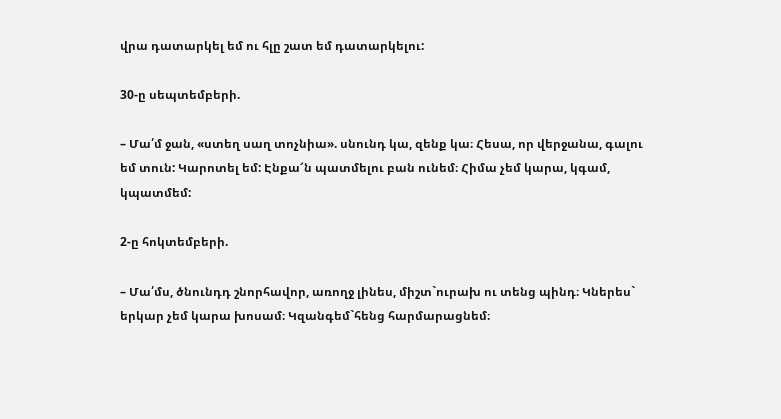վրա դատարկել եմ ու հլը շատ եմ դատարկելու:

30-ը սեպտեմբերի.

– Մա՛մ ջան, «ստեղ սաղ տոչնիա». սնունդ կա, զենք կա։ Հեսա, որ վերջանա, գալու եմ տուն: Կարոտել եմ: Էնքա՜ն պատմելու բան ունեմ։ Հիմա չեմ կարա, կգամ, կպատմեմ:

2-ը հոկտեմբերի.

– Մա՛մս, ծնունդդ շնորհավոր, առողջ լինես, միշտ`ուրախ ու տենց պինդ։ Կներես` երկար չեմ կարա խոսամ։ Կզանգեմ`հենց հարմարացնեմ։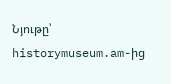Նյութը՝ historymuseum.am-ից